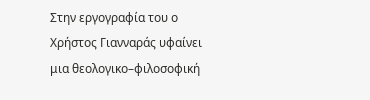Στην εργογραφία του ο Χρήστος Γιανναράς υφαίνει μια θεολογικο–φιλοσοφική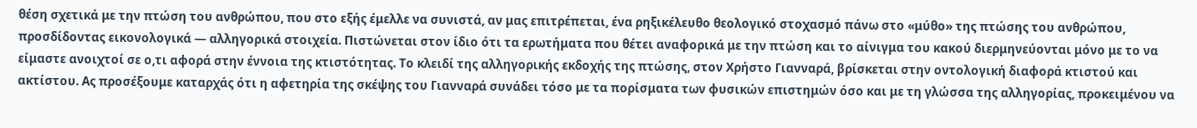θέση σχετικά με την πτώση του ανθρώπου, που στο εξής έμελλε να συνιστά, αν μας επιτρέπεται, ένα ρηξικέλευθο θεολογικό στοχασμό πάνω στο «μύθο» της πτώσης του ανθρώπου, προσδίδοντας εικονολογικά — αλληγορικά στοιχεία. Πιστώνεται στον ίδιο ότι τα ερωτήματα που θέτει αναφορικά με την πτώση και το αίνιγμα του κακού διερμηνεύονται μόνο με το να είμαστε ανοιχτοί σε ο,τι αφορά στην έννοια της κτιστότητας. Το κλειδί της αλληγορικής εκδοχής της πτώσης, στον Χρήστο Γιανναρά, βρίσκεται στην οντολογική διαφορά κτιστού και ακτίστου. Ας προσέξουμε καταρχάς ότι η αφετηρία της σκέψης του Γιανναρά συνάδει τόσο με τα πορίσματα των φυσικών επιστημών όσο και με τη γλώσσα της αλληγορίας, προκειμένου να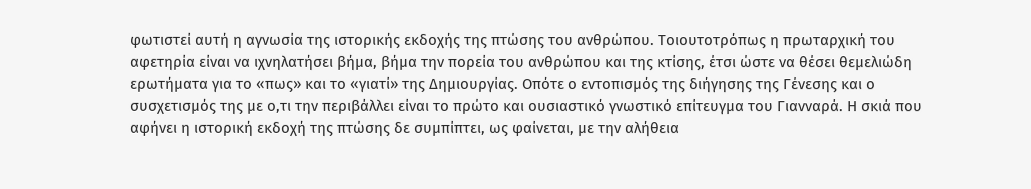φωτιστεί αυτή η αγνωσία της ιστορικής εκδοχής της πτώσης του ανθρώπου. Τοιουτοτρόπως η πρωταρχική του αφετηρία είναι να ιχνηλατήσει βήμα, βήμα την πορεία του ανθρώπου και της κτίσης, έτσι ώστε να θέσει θεμελιώδη ερωτήματα για το «πως» και το «γιατί» της Δημιουργίας. Οπότε ο εντοπισμός της διήγησης της Γένεσης και ο συσχετισμός της με ο,τι την περιβάλλει είναι το πρώτο και ουσιαστικό γνωστικό επίτευγμα του Γιανναρά. Η σκιά που αφήνει η ιστορική εκδοχή της πτώσης δε συμπίπτει, ως φαίνεται, με την αλήθεια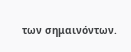των σημαινόντων.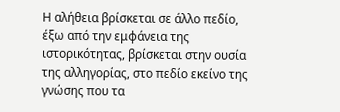Η αλήθεια βρίσκεται σε άλλο πεδίο, έξω από την εμφάνεια της ιστορικότητας, βρίσκεται στην ουσία της αλληγορίας, στο πεδίο εκείνο της γνώσης που τα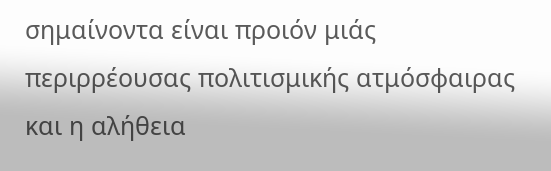σημαίνοντα είναι προιόν μιάς περιρρέουσας πολιτισμικής ατμόσφαιρας και η αλήθεια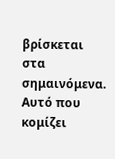βρίσκεται στα σημαινόμενα. Αυτό που κομίζει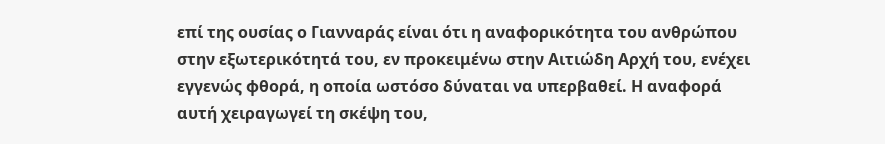επί της ουσίας ο Γιανναράς είναι ότι η αναφορικότητα του ανθρώπου στην εξωτερικότητά του, εν προκειμένω στην Αιτιώδη Αρχή του, ενέχει εγγενώς φθορά, η οποία ωστόσο δύναται να υπερβαθεί. Η αναφορά αυτή χειραγωγεί τη σκέψη του,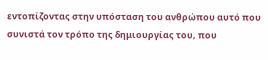εντοπίζοντας στην υπόσταση του ανθρώπου αυτό που συνιστά τον τρόπο της δημιουργίας του, που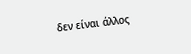δεν είναι άλλος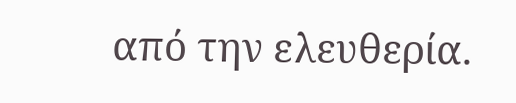από την ελευθερία.